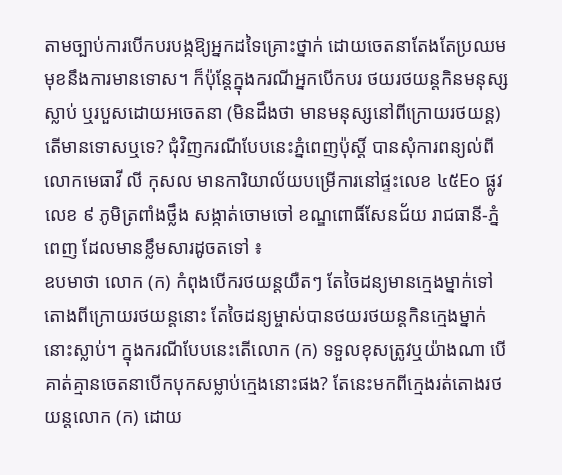តាមច្បាប់ការបើកបរបង្កឱ្យអ្នកដទៃគ្រោះថ្នាក់ ដោយចេតនាតែងតែប្រឈមមុខនឹងការមានទោស។ ក៏ប៉ុន្តែក្នុងករណីអ្នកបើកបរ ថយរថយន្តកិនមនុស្សស្លាប់ ឬរបួសដោយអចេតនា (មិនដឹងថា មានមនុស្សនៅពីក្រោយរថយន្ត) តើមានទោសឬទេ? ជុំវិញករណីបែបនេះភ្នំពេញប៉ុស្ដិ៍ បានសុំការពន្យល់ពីលោកមេធាវី លី កុសល មានការិយាល័យបម្រើការនៅផ្ទះលេខ ៤៥Eo ផ្លូវលេខ ៩ ភូមិត្រពាំងថ្លឹង សង្កាត់ចោមចៅ ខណ្ឌពោធិ៍សែនជ័យ រាជធានី-ភ្នំពេញ ដែលមានខ្លឹមសារដូចតទៅ ៖
ឧបមាថា លោក (ក) កំពុងបើករថយន្តយឺតៗ តែចៃដន្យមានក្មេងម្នាក់ទៅតោងពីក្រោយរថយន្តនោះ តែចៃដន្យម្ចាស់បានថយរថយន្តកិនក្មេងម្នាក់នោះស្លាប់។ ក្នុងករណីបែបនេះតើលោក (ក) ទទួលខុសត្រូវឬយ៉ាងណា បើគាត់គ្មានចេតនាបើកបុកសម្លាប់ក្មេងនោះផង? តែនេះមកពីក្មេងរត់តោងរថយន្តលោក (ក) ដោយ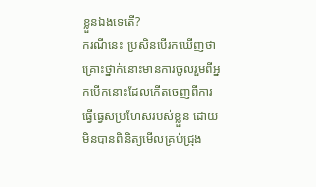ខ្លួនឯងទេតើ?
ករណីនេះ ប្រសិនបើរកឃើញថា គ្រោះថ្នាក់នោះមានការចូលរួមពីអ្នកបើកនោះដែលកើតចេញពីការធ្វើធ្វេសប្រហែសរបស់ខ្លួន ដោយមិនបានពិនិត្យមើលគ្រប់ជ្រុង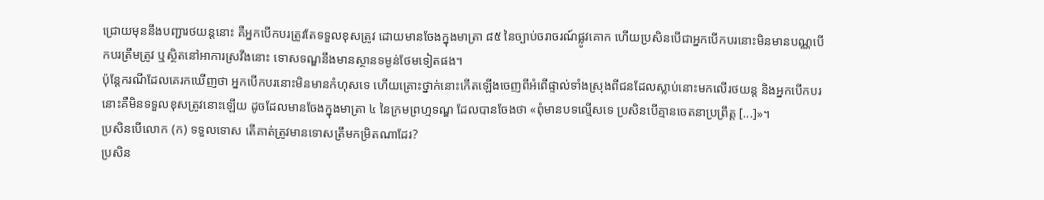ជ្រោយមុននឹងបញ្ជារថយន្តនោះ គឺអ្នកបើកបរត្រូវតែទទួលខុសត្រូវ ដោយមានចែងក្នុងមាត្រា ៨៥ នៃច្បាប់ចរាចរណ៍ផ្លូវគោក ហើយប្រសិនបើជាអ្នកបើកបរនោះមិនមានបណ្ណបើកបរត្រឹមត្រូវ ឬស្ថិតនៅអាការស្រវឹងនោះ ទោសទណ្ឌនឹងមានស្ថានទម្ងន់ថែមទៀតផង។
ប៉ុន្តែករណីដែលគេរកឃើញថា អ្នកបើកបរនោះមិនមានកំហុសទេ ហើយគ្រោះថ្នាក់នោះកើតឡើងចេញពីអំពើផ្ទាល់ទាំងស្រុងពីជនដែលស្លាប់នោះមកលើរថយន្ត និងអ្នកបើកបរនោះគឺមិនទទួលខុសត្រូវនោះឡើយ ដូចដែលមានចែងក្នុងមាត្រា ៤ នៃក្រមព្រហ្មទណ្ឌ ដែលបានចែងថា «ពុំមានបទល្មើសទេ ប្រសិនបើគ្មានចេតនាប្រព្រឹត្ត [...]»។
ប្រសិនបើលោក (ក) ទទួលទោស តើគាត់ត្រូវមានទោសត្រឹមកម្រិតណាដែរ?
ប្រសិន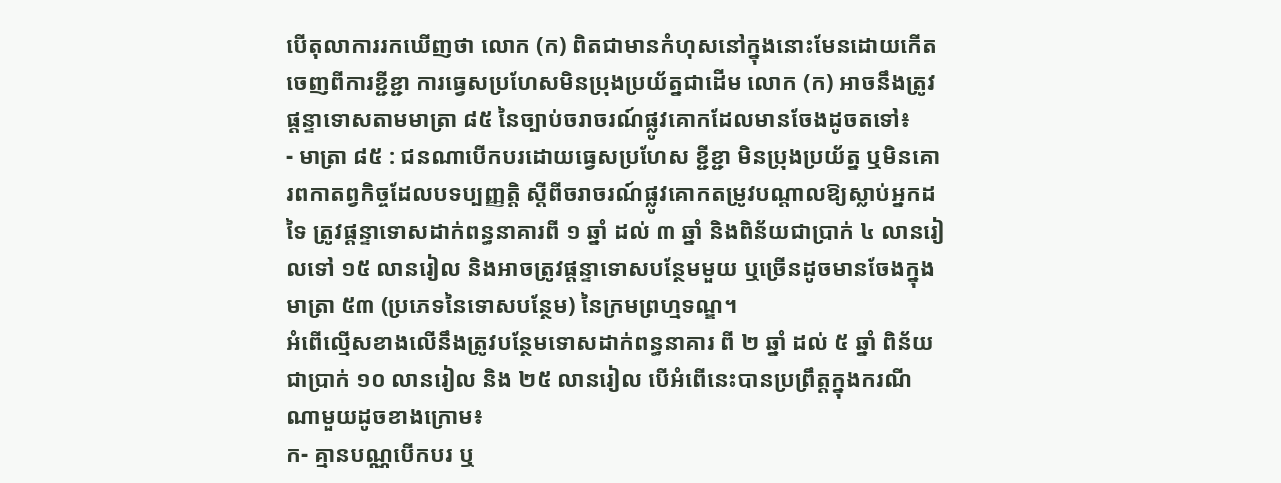បើតុលាការរកឃើញថា លោក (ក) ពិតជាមានកំហុសនៅក្នុងនោះមែនដោយកើតចេញពីការខ្ជីខ្ជា ការធ្វេសប្រហែសមិនប្រុងប្រយ័ត្នជាដើម លោក (ក) អាចនឹងត្រូវផ្តន្ទាទោសតាមមាត្រា ៨៥ នៃច្បាប់ចរាចរណ៍ផ្លូវគោកដែលមានចែងដូចតទៅ៖
- មាត្រា ៨៥ : ជនណាបើកបរដោយធ្វេសប្រហែស ខ្ជីខ្ជា មិនប្រុងប្រយ័ត្ន ឬមិនគោរពកាតព្វកិច្ចដែលបទប្បញ្ញត្តិ ស្តីពីចរាចរណ៍ផ្លូវគោកតម្រូវបណ្តាលឱ្យស្លាប់អ្នកដទៃ ត្រូវផ្តន្ទាទោសដាក់ពន្ធនាគារពី ១ ឆ្នាំ ដល់ ៣ ឆ្នាំ និងពិន័យជាប្រាក់ ៤ លានរៀលទៅ ១៥ លានរៀល និងអាចត្រូវផ្តន្ទាទោសបន្ថែមមួយ ឬច្រើនដូចមានចែងក្នុងមាត្រា ៥៣ (ប្រភេទនៃទោសបន្ថែម) នៃក្រមព្រហ្មទណ្ឌ។
អំពើល្មើសខាងលើនឹងត្រូវបន្ថែមទោសដាក់ពន្ធនាគារ ពី ២ ឆ្នាំ ដល់ ៥ ឆ្នាំ ពិន័យជាប្រាក់ ១០ លានរៀល និង ២៥ លានរៀល បើអំពើនេះបានប្រព្រឹត្តក្នុងករណីណាមួយដូចខាងក្រោម៖
ក- គ្មានបណ្ណបើកបរ ឬ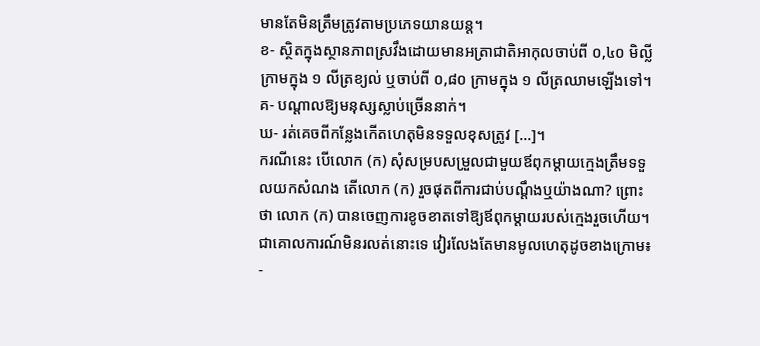មានតែមិនត្រឹមត្រូវតាមប្រភេទយានយន្ត។
ខ- ស្ថិតក្នុងស្ថានភាពស្រវឹងដោយមានអត្រាជាតិអាកុលចាប់ពី ០,៤០ មិល្លីក្រាមក្នុង ១ លីត្រខ្យល់ ឬចាប់ពី ០,៨០ ក្រាមក្នុង ១ លីត្រឈាមឡើងទៅ។
គ- បណ្តាលឱ្យមនុស្សស្លាប់ច្រើននាក់។
ឃ- រត់គេចពីកន្លែងកើតហេតុមិនទទួលខុសត្រូវ [...]។
ករណីនេះ បើលោក (ក) សុំសម្របសម្រួលជាមួយឪពុកម្តាយក្មេងត្រឹមទទួលយកសំណង តើលោក (ក) រួចផុតពីការជាប់បណ្តឹងឬយ៉ាងណា? ព្រោះថា លោក (ក) បានចេញការខូចខាតទៅឱ្យឪពុកម្តាយរបស់ក្មេងរួចហើយ។
ជាគោលការណ៍មិនរលត់នោះទេ វៀរលែងតែមានមូលហេតុដូចខាងក្រោម៖
-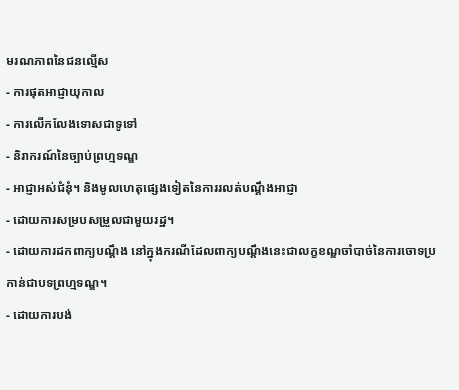មរណភាពនៃជនល្មើស
- ការផុតអាជ្ញាយុកាល
- ការលើកលែងទោសជាទូទៅ
- និរាករណ៍នៃច្បាប់ព្រហ្មទណ្ឌ
- អាជ្ញាអស់ជំនុំ។ និងមូលហេតុផ្សេងទៀតនៃការរលត់បណ្តឹងអាជ្ញា
- ដោយការសម្របសម្រួលជាមួយរដ្ឋ។
- ដោយការដកពាក្យបណ្តឹង នៅក្នុងករណីដែលពាក្យបណ្តឹងនេះជាលក្ខខណ្ឌចាំបាច់នៃការចោទប្រកាន់ជាបទព្រហ្មទណ្ឌ។
- ដោយការបង់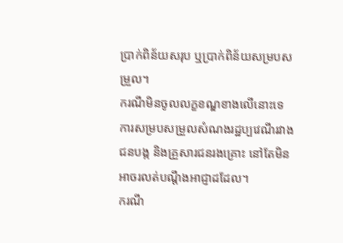ប្រាក់ពិន័យសរុប ឬប្រាក់ពិន័យសម្របសម្រួល។
ករណីមិនចូលលក្ខខណ្ឌខាងលើនោះទេ ការសម្របសម្រួលសំណងរដ្ឋប្បវេណីរវាងជនបង្ក និងគ្រួសារជនរងគ្រោះ នៅតែមិនអាចរលត់បណ្តឹងអាជ្ញាដដែល។
ករណី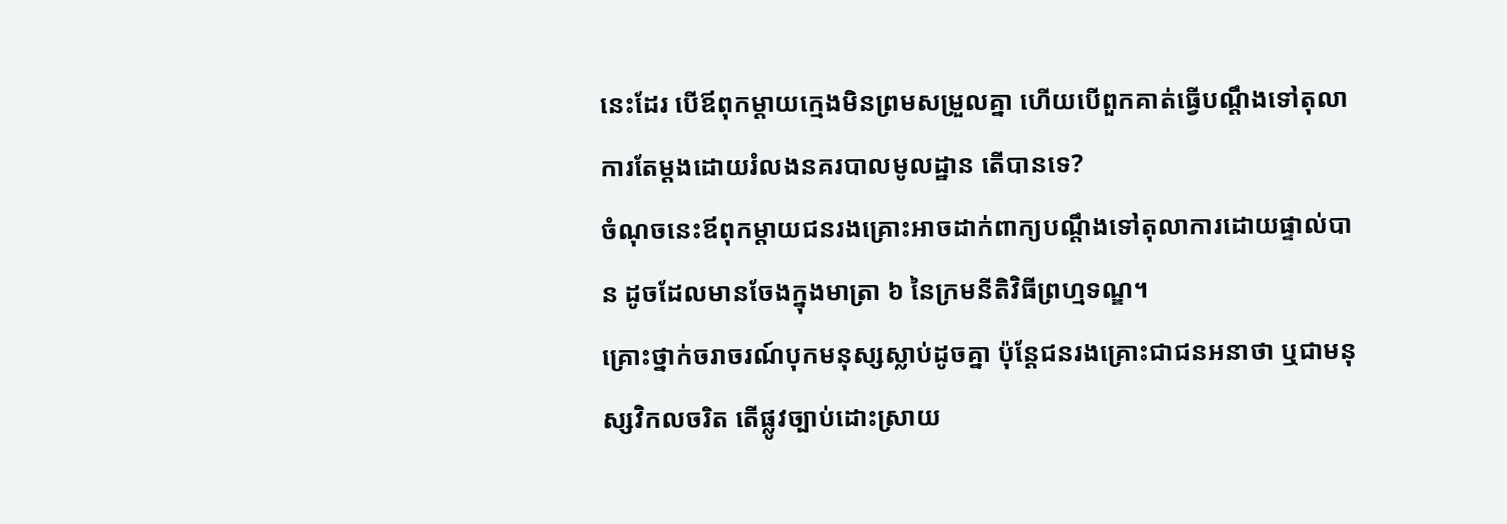នេះដែរ បើឪពុកម្តាយក្មេងមិនព្រមសម្រួលគ្នា ហើយបើពួកគាត់ធ្វើបណ្តឹងទៅតុលាការតែម្តងដោយរំលងនគរបាលមូលដ្ឋាន តើបានទេ?
ចំណុចនេះឪពុកម្តាយជនរងគ្រោះអាចដាក់ពាក្យបណ្តឹងទៅតុលាការដោយផ្ទាល់បាន ដូចដែលមានចែងក្នុងមាត្រា ៦ នៃក្រមនីតិវិធីព្រហ្មទណ្ឌ។
គ្រោះថ្នាក់ចរាចរណ៍បុកមនុស្សស្លាប់ដូចគ្នា ប៉ុន្តែជនរងគ្រោះជាជនអនាថា ឬជាមនុស្សវិកលចរិត តើផ្លូវច្បាប់ដោះស្រាយ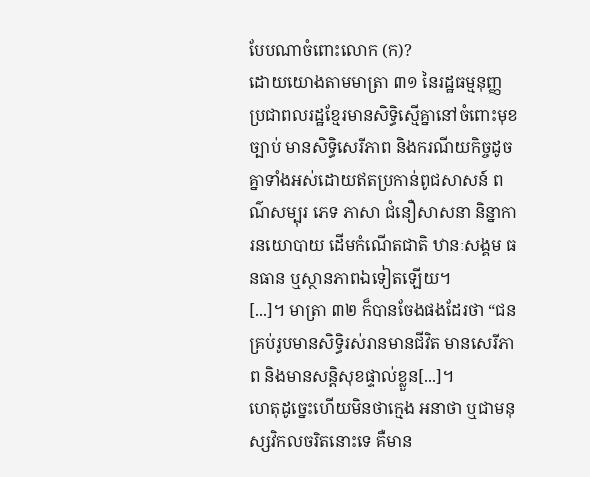បែបណាចំពោះលោក (ក)?
ដោយយោងតាមមាត្រា ៣១ នៃរដ្ឋធម្មនុញ្ញ ប្រជាពលរដ្ឋខ្មែរមានសិទ្ធិស្មើគ្នានៅចំពោះមុខច្បាប់ មានសិទ្ធិសេរីភាព និងករណីយកិច្ចដូចគ្នាទាំងអស់ដោយឥតប្រកាន់ពូជសាសន៍ ពណ៌សម្បុរ ភេទ ភាសា ជំនឿសាសនា និន្នាការនយោបាយ ដើមកំណើតជាតិ ឋានៈសង្គម ធនធាន ឬស្ថានភាពឯទៀតឡើយ។
[...]។ មាត្រា ៣២ ក៏បានចែងផងដែរថា “ជនគ្រប់រូបមានសិទ្ធិរស់រានមានជីវិត មានសេរីភាព និងមានសន្តិសុខផ្ទាល់ខ្លួន[...]។
ហេតុដូច្នេះហើយមិនថាក្មេង អនាថា ឬជាមនុស្សវិកលចរិតនោះទេ គឺមាន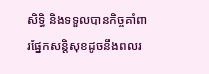សិទ្ធិ និងទទួលបានកិច្ចគាំពារផ្នែកសន្តិសុខដូចនឹងពលរ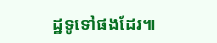ដ្ឋទូទៅផងដែរ៕